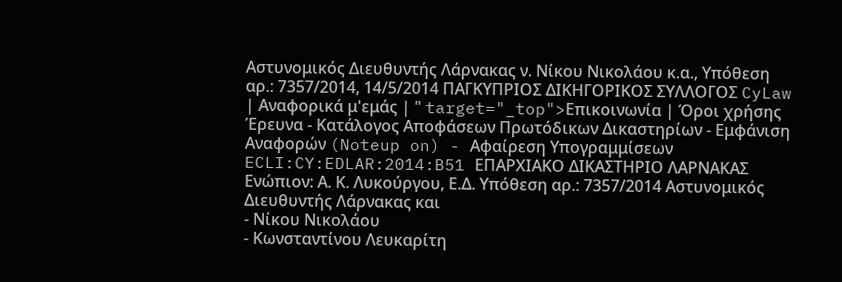Αστυνομικός Διευθυντής Λάρνακας ν. Νίκου Νικολάου κ.α., Υπόθεση αρ.: 7357/2014, 14/5/2014 ΠΑΓΚΥΠΡΙΟΣ ΔΙΚΗΓΟΡΙΚΟΣ ΣΥΛΛΟΓΟΣ CyLaw | Αναφορικά μ'εμάς | " target="_top">Επικοινωνία | Όροι χρήσης Έρευνα - Κατάλογος Αποφάσεων Πρωτόδικων Δικαστηρίων - Εμφάνιση Αναφορών (Noteup on) - Αφαίρεση Υπογραμμίσεων ECLI:CY:EDLAR:2014:B51 ΕΠΑΡΧΙΑΚΟ ΔΙΚΑΣΤΗΡΙΟ ΛΑΡΝΑΚΑΣ Ενώπιον: Α. Κ. Λυκούργου, Ε.Δ. Υπόθεση αρ.: 7357/2014 Αστυνομικός Διευθυντής Λάρνακας και
- Νίκου Νικολάου
- Κωνσταντίνου Λευκαρίτη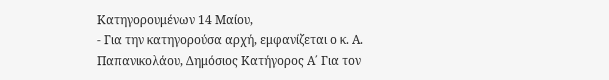Κατηγορουμένων 14 Μαίου,
- Για την κατηγορούσα αρχή, εμφανίζεται ο κ. Α. Παπανικολάου, Δημόσιος Κατήγορος Α΄ Για τον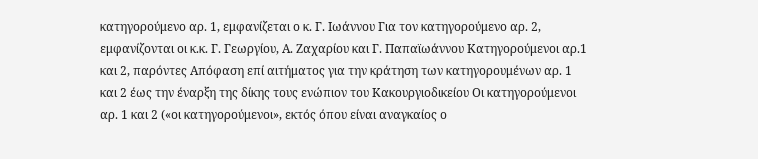κατηγορούμενο αρ. 1, εμφανίζεται ο κ. Γ. Ιωάννου Για τον κατηγορούμενο αρ. 2, εμφανίζονται οι κ.κ. Γ. Γεωργίου, Α. Ζαχαρίου και Γ. Παπαϊωάννου Κατηγορούμενοι αρ.1 και 2, παρόντες Απόφαση επί αιτήματος για την κράτηση των κατηγορουμένων αρ. 1 και 2 έως την έναρξη της δίκης τους ενώπιον του Κακουργιοδικείου Οι κατηγορούμενοι αρ. 1 και 2 («οι κατηγορούμενοι», εκτός όπου είναι αναγκαίος ο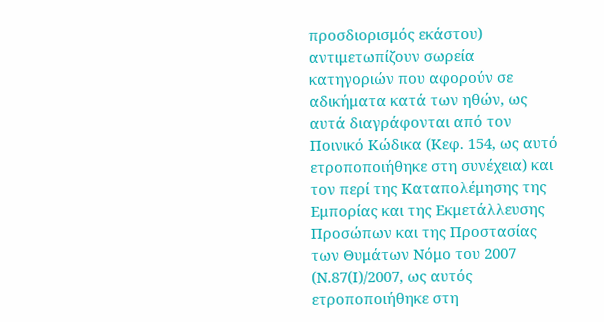προσδιορισμός εκάστου) αντιμετωπίζουν σωρεία κατηγοριών που αφορούν σε αδικήματα κατά των ηθών, ως αυτά διαγράφονται από τον Ποινικό Κώδικα (Κεφ. 154, ως αυτό ετροποποιήθηκε στη συνέχεια) και τον περί της Καταπολέμησης της Εμπορίας και της Εκμετάλλευσης Προσώπων και της Προστασίας των Θυμάτων Νόμο του 2007 (Ν.87(Ι)/2007, ως αυτός ετροποποιήθηκε στη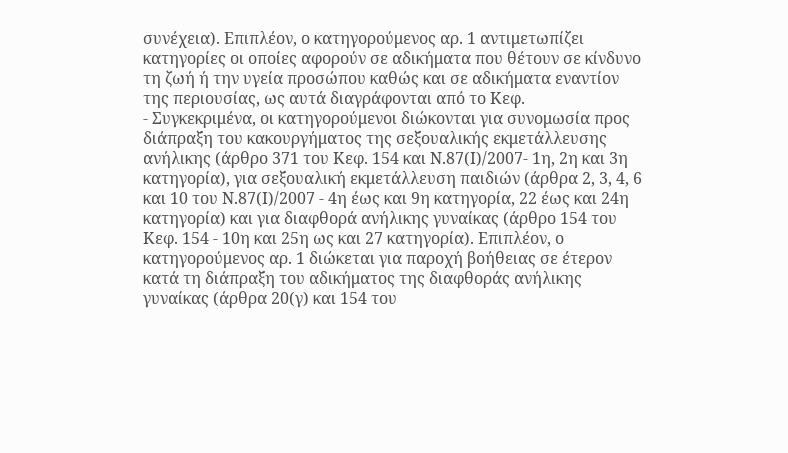συνέχεια). Επιπλέον, ο κατηγορούμενος αρ. 1 αντιμετωπίζει κατηγορίες οι οποίες αφορούν σε αδικήματα που θέτουν σε κίνδυνο τη ζωή ή την υγεία προσώπου καθώς και σε αδικήματα εναντίον της περιουσίας, ως αυτά διαγράφονται από το Κεφ.
- Συγκεκριμένα, οι κατηγορούμενοι διώκονται για συνομωσία προς διάπραξη του κακουργήματος της σεξουαλικής εκμετάλλευσης ανήλικης (άρθρο 371 του Κεφ. 154 και Ν.87(Ι)/2007- 1η, 2η και 3η κατηγορία), για σεξουαλική εκμετάλλευση παιδιών (άρθρα 2, 3, 4, 6 και 10 του Ν.87(Ι)/2007 - 4η έως και 9η κατηγορία, 22 έως και 24η κατηγορία) και για διαφθορά ανήλικης γυναίκας (άρθρο 154 του Κεφ. 154 - 10η και 25η ως και 27 κατηγορία). Επιπλέον, ο κατηγορούμενος αρ. 1 διώκεται για παροχή βοήθειας σε έτερον κατά τη διάπραξη του αδικήματος της διαφθοράς ανήλικης γυναίκας (άρθρα 20(γ) και 154 του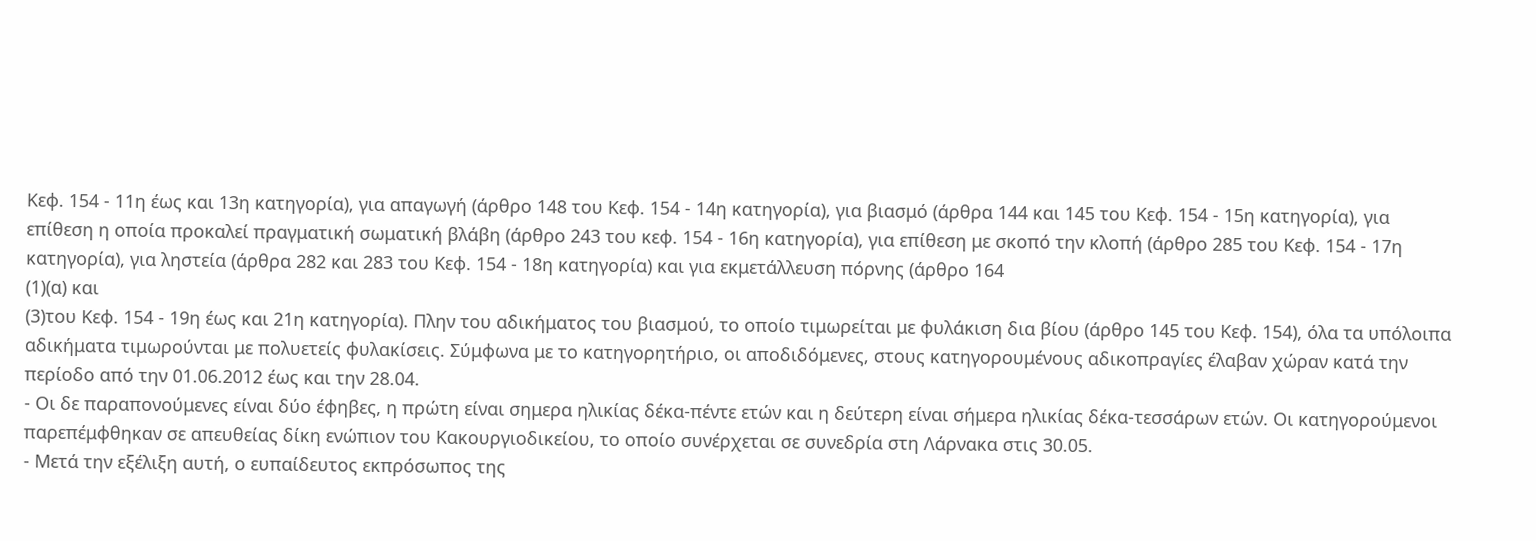Κεφ. 154 - 11η έως και 13η κατηγορία), για απαγωγή (άρθρο 148 του Κεφ. 154 - 14η κατηγορία), για βιασμό (άρθρα 144 και 145 του Κεφ. 154 - 15η κατηγορία), για επίθεση η οποία προκαλεί πραγματική σωματική βλάβη (άρθρο 243 του κεφ. 154 - 16η κατηγορία), για επίθεση με σκοπό την κλοπή (άρθρο 285 του Κεφ. 154 - 17η κατηγορία), για ληστεία (άρθρα 282 και 283 του Κεφ. 154 - 18η κατηγορία) και για εκμετάλλευση πόρνης (άρθρο 164
(1)(α) και
(3)του Κεφ. 154 - 19η έως και 21η κατηγορία). Πλην του αδικήματος του βιασμού, το οποίο τιμωρείται με φυλάκιση δια βίου (άρθρο 145 του Κεφ. 154), όλα τα υπόλοιπα αδικήματα τιμωρούνται με πολυετείς φυλακίσεις. Σύμφωνα με το κατηγορητήριο, οι αποδιδόμενες, στους κατηγορουμένους αδικοπραγίες έλαβαν χώραν κατά την περίοδο από την 01.06.2012 έως και την 28.04.
- Οι δε παραπονούμενες είναι δύο έφηβες, η πρώτη είναι σημερα ηλικίας δέκα-πέντε ετών και η δεύτερη είναι σήμερα ηλικίας δέκα-τεσσάρων ετών. Οι κατηγορούμενοι παρεπέμφθηκαν σε απευθείας δίκη ενώπιον του Κακουργιοδικείου, το οποίο συνέρχεται σε συνεδρία στη Λάρνακα στις 30.05.
- Μετά την εξέλιξη αυτή, ο ευπαίδευτος εκπρόσωπος της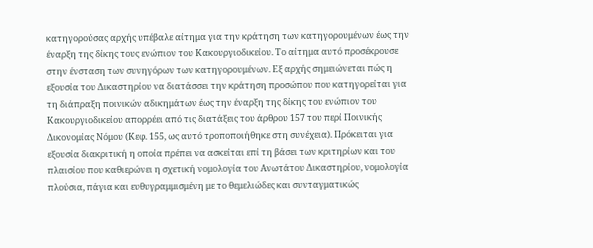κατηγορούσας αρχής υπέβαλε αίτημα για την κράτηση των κατηγορουμένων έως την έναρξη της δίκης τους ενώπιον του Κακουργιοδικείου. Το αίτημα αυτό προσέκρουσε στην ένσταση των συνηγόρων των κατηγορουμένων. Εξ αρχής σημειώνεται πώς η εξουσία του Δικαστηρίου να διατάσσει την κράτηση προσώπου που κατηγορείται για τη διάπραξη ποινικών αδικημάτων έως την έναρξη της δίκης του ενώπιον του Κακουργιοδικείου απορρέει από τις διατάξεις του άρθρου 157 του περί Ποινικής Δικονομίας Νόμου (Κεφ. 155, ως αυτό τροποποιήθηκε στη συνέχεια). Πρόκειται για εξουσία διακριτική η οποία πρέπει να ασκείται επί τη βάσει των κριτηρίων και του πλαισίου που καθιερώνει η σχετική νομολογία του Ανωτάτου Δικαστηρίου, νομολογία πλούσια, πάγια και ευθυγραμμισμένη με το θεμελιώδες και συνταγματικώς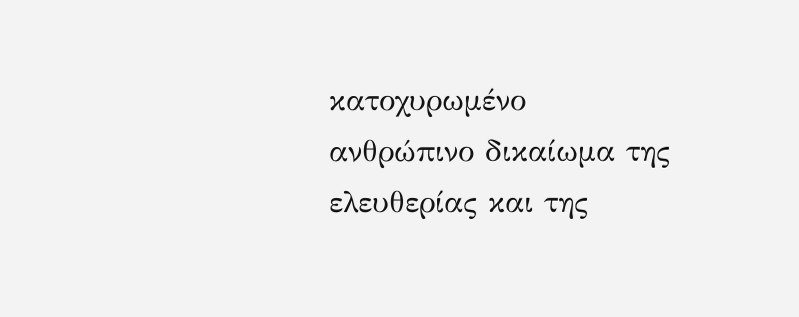κατοχυρωμένο ανθρώπινο δικαίωμα της ελευθερίας και της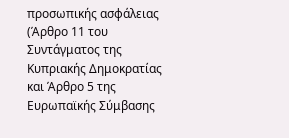προσωπικής ασφάλειας (Άρθρο 11 του Συντάγματος της Κυπριακής Δημοκρατίας και Άρθρο 5 της Ευρωπαϊκής Σύμβασης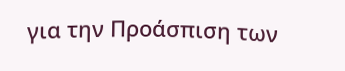για την Προάσπιση των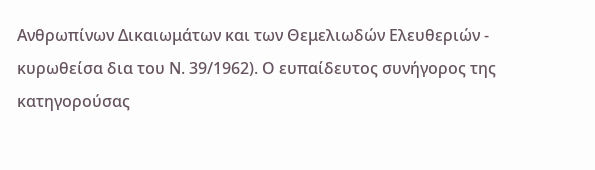Ανθρωπίνων Δικαιωμάτων και των Θεμελιωδών Ελευθεριών - κυρωθείσα δια του Ν. 39/1962). Ο ευπαίδευτος συνήγορος της κατηγορούσας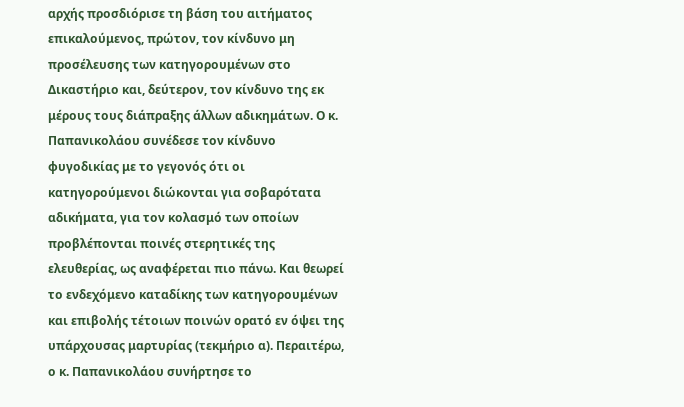αρχής προσδιόρισε τη βάση του αιτήματος επικαλούμενος, πρώτον, τον κίνδυνο μη προσέλευσης των κατηγορουμένων στο Δικαστήριο και, δεύτερον, τον κίνδυνο της εκ μέρους τους διάπραξης άλλων αδικημάτων. Ο κ. Παπανικολάου συνέδεσε τον κίνδυνο φυγοδικίας με το γεγονός ότι οι κατηγορούμενοι διώκονται για σοβαρότατα αδικήματα, για τον κολασμό των οποίων προβλέπονται ποινές στερητικές της ελευθερίας, ως αναφέρεται πιο πάνω. Και θεωρεί το ενδεχόμενο καταδίκης των κατηγορουμένων και επιβολής τέτοιων ποινών ορατό εν όψει της υπάρχουσας μαρτυρίας (τεκμήριο α). Περαιτέρω, ο κ. Παπανικολάου συνήρτησε το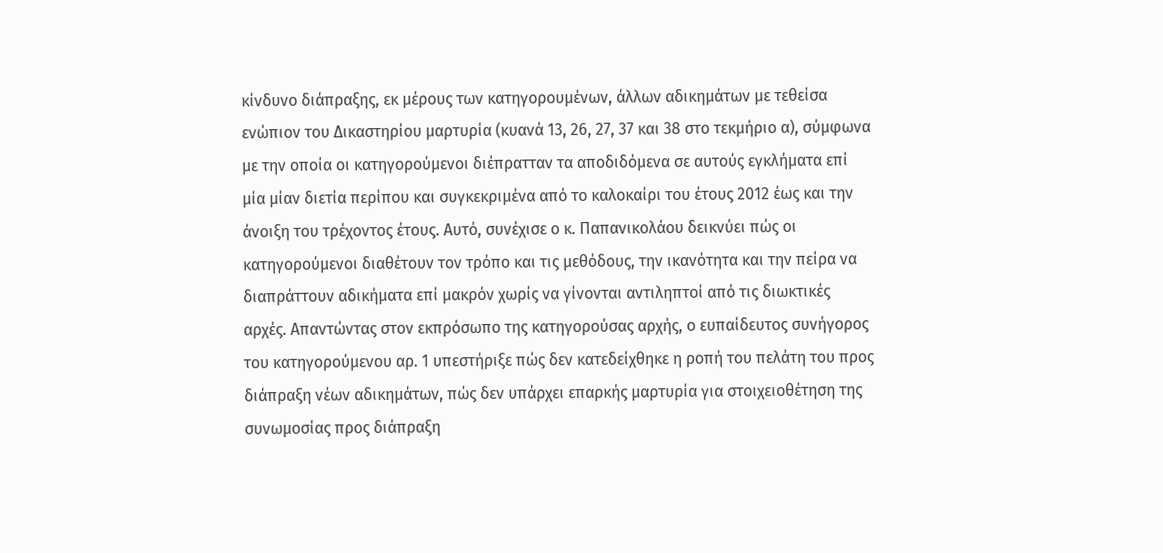κίνδυνο διάπραξης, εκ μέρους των κατηγορουμένων, άλλων αδικημάτων με τεθείσα ενώπιον του Δικαστηρίου μαρτυρία (κυανά 13, 26, 27, 37 και 38 στο τεκμήριο α), σύμφωνα με την οποία οι κατηγορούμενοι διέπρατταν τα αποδιδόμενα σε αυτούς εγκλήματα επί μία μίαν διετία περίπου και συγκεκριμένα από το καλοκαίρι του έτους 2012 έως και την άνοιξη του τρέχοντος έτους. Αυτό, συνέχισε ο κ. Παπανικολάου δεικνύει πώς οι κατηγορούμενοι διαθέτουν τον τρόπο και τις μεθόδους, την ικανότητα και την πείρα να διαπράττουν αδικήματα επί μακρόν χωρίς να γίνονται αντιληπτοί από τις διωκτικές αρχές. Απαντώντας στον εκπρόσωπο της κατηγορούσας αρχής, ο ευπαίδευτος συνήγορος του κατηγορούμενου αρ. 1 υπεστήριξε πώς δεν κατεδείχθηκε η ροπή του πελάτη του προς διάπραξη νέων αδικημάτων, πώς δεν υπάρχει επαρκής μαρτυρία για στοιχειοθέτηση της συνωμοσίας προς διάπραξη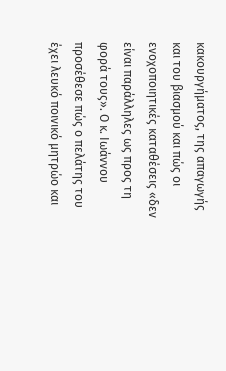κακουργήματος, της απαγωγής και του βιασμού και πώς οι ενοχοποιητικές καταθέσεις «δεν είναι παράλληλες ως προς τη φορά τους». Ο κ. Ιωάννου προσέθεσε πώς ο πελάτης του έχει λευκό ποινικό μητρώο και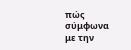πώς σύμφωνα με την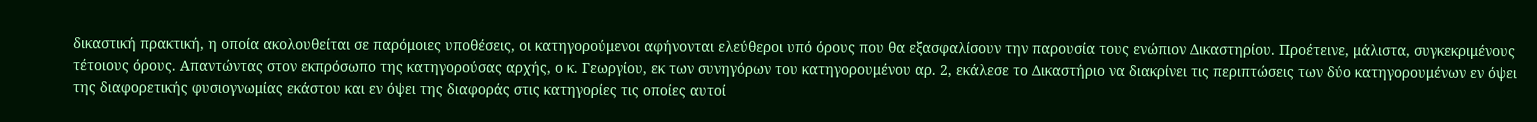δικαστική πρακτική, η οποία ακολουθείται σε παρόμοιες υποθέσεις, οι κατηγορούμενοι αφήνονται ελεύθεροι υπό όρους που θα εξασφαλίσουν την παρουσία τους ενώπιον Δικαστηρίου. Προέτεινε, μάλιστα, συγκεκριμένους τέτοιους όρους. Απαντώντας στον εκπρόσωπο της κατηγορούσας αρχής, ο κ. Γεωργίου, εκ των συνηγόρων του κατηγορουμένου αρ. 2, εκάλεσε το Δικαστήριο να διακρίνει τις περιπτώσεις των δύο κατηγορουμένων εν όψει της διαφορετικής φυσιογνωμίας εκάστου και εν όψει της διαφοράς στις κατηγορίες τις οποίες αυτοί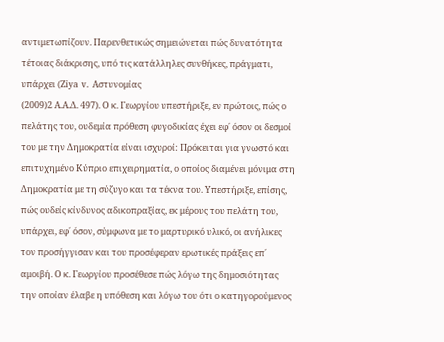αντιμετωπίζουν. Παρενθετικώς σημειώνεται πώς δυνατότητα τέτοιας διάκρισης, υπό τις κατάλληλες συνθήκες, πράγματι, υπάρχει (Ziya v. Αστυνομίας
(2009)2 Α.Α.Δ. 497). Ο κ. Γεωργίου υπεστήριξε, εν πρώτοις, πώς ο πελάτης του, ουδεμία πρόθεση φυγοδικίας έχει εφ΄ όσον οι δεσμοί του με την Δημοκρατία είναι ισχυροί: Πρόκειται για γνωστό και επιτυχημένο Κύπριο επιχειρηματία, ο οποίος διαμένει μόνιμα στη Δημοκρατία με τη σύζυγο και τα τέκνα του. Υπεστήριξε, επίσης, πώς ουδείς κίνδυνος αδικοπραξίας, εκ μέρους του πελάτη του, υπάρχει, εφ΄ όσον, σύμφωνα με το μαρτυρικό υλικό, οι ανήλικες τον προσήγγισαν και του προσέφεραν ερωτικές πράξεις επ΄ αμοιβή. Ο κ. Γεωργίου προσέθεσε πώς λόγω της δημοσιότητας την οποίαν έλαβε η υπόθεση και λόγω του ότι ο κατηγορούμενος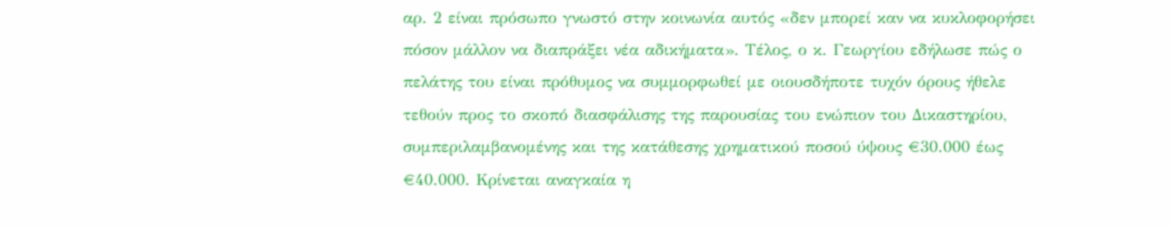αρ. 2 είναι πρόσωπο γνωστό στην κοινωνία αυτός «δεν μπορεί καν να κυκλοφορήσει πόσον μάλλον να διαπράξει νέα αδικήματα». Τέλος, ο κ. Γεωργίου εδήλωσε πώς ο πελάτης του είναι πρόθυμος να συμμορφωθεί με οιουσδήποτε τυχόν όρους ήθελε τεθούν προς το σκοπό διασφάλισης της παρουσίας του ενώπιον του Δικαστηρίου, συμπεριλαμβανομένης και της κατάθεσης χρηματικού ποσού ύψους €30.000 έως €40.000. Κρίνεται αναγκαία η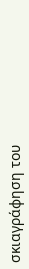σκιαγράφηση του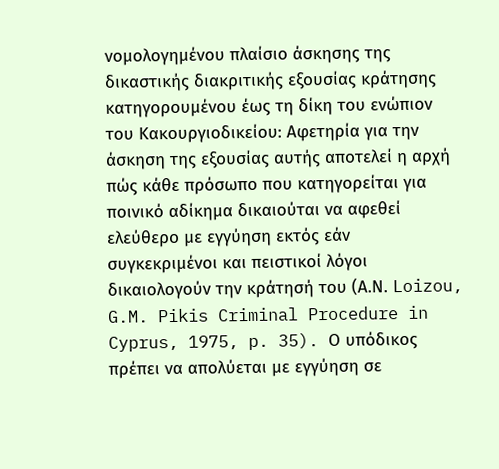νομολογημένου πλαίσιο άσκησης της δικαστικής διακριτικής εξουσίας κράτησης κατηγορουμένου έως τη δίκη του ενώπιον του Κακουργιοδικείου: Αφετηρία για την άσκηση της εξουσίας αυτής αποτελεί η αρχή πώς κάθε πρόσωπο που κατηγορείται για ποινικό αδίκημα δικαιούται να αφεθεί ελεύθερο με εγγύηση εκτός εάν συγκεκριμένοι και πειστικοί λόγοι δικαιολογούν την κράτησή του (Α.Ν. Loizou, G.M. Pikis Criminal Procedure in Cyprus, 1975, p. 35). Ο υπόδικος πρέπει να απολύεται με εγγύηση σε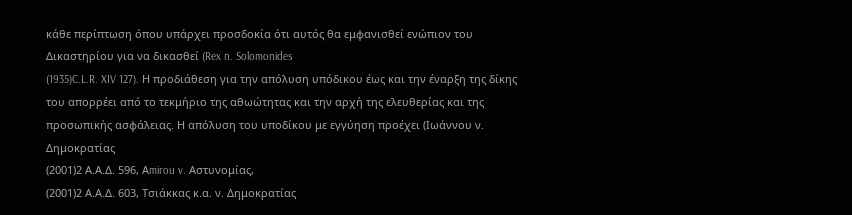κάθε περίπτωση όπου υπάρχει προσδοκία ότι αυτός θα εμφανισθεί ενώπιον του Δικαστηρίου για να δικασθεί (Rex n. Solomonides
(1935)C.L.R. XIV 127). Η προδιάθεση για την απόλυση υπόδικου έως και την έναρξη της δίκης του απορρέει από το τεκμήριο της αθωώτητας και την αρχή της ελευθερίας και της προσωπικής ασφάλειας. Η απόλυση του υποδίκου με εγγύηση προέχει (Ιωάννου ν. Δημοκρατίας
(2001)2 Α.Α.Δ. 596, Αmirou v. Αστυνομίας,
(2001)2 Α.Α.Δ. 603, Τσιάκκας κ.α. ν. Δημοκρατίας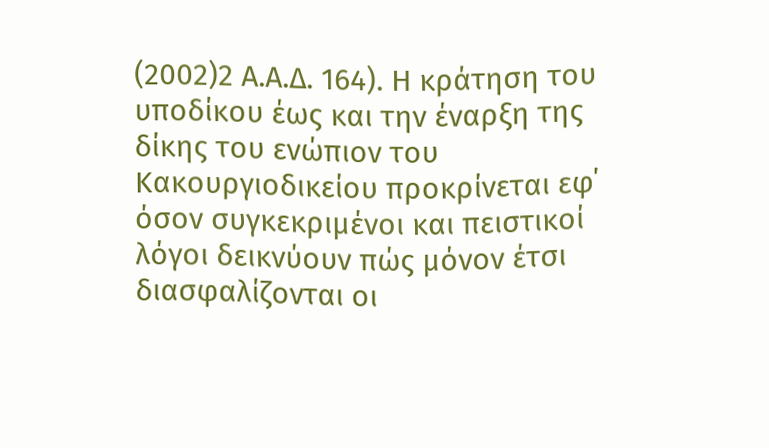(2002)2 Α.Α.Δ. 164). Η κράτηση του υποδίκου έως και την έναρξη της δίκης του ενώπιον του Κακουργιοδικείου προκρίνεται εφ΄ όσον συγκεκριμένοι και πειστικοί λόγοι δεικνύουν πώς μόνον έτσι διασφαλίζονται οι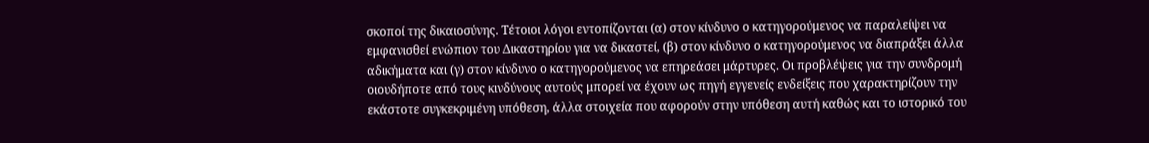σκοποί της δικαιοσύνης. Τέτοιοι λόγοι εντοπίζονται (α) στον κίνδυνο ο κατηγορούμενος να παραλείψει να εμφανισθεί ενώπιον του Δικαστηρίου για να δικαστεί, (β) στον κίνδυνο ο κατηγορούμενος να διαπράξει άλλα αδικήματα και (γ) στον κίνδυνο ο κατηγορούμενος να επηρεάσει μάρτυρες. Οι προβλέψεις για την συνδρομή οιουδήποτε από τους κινδύνους αυτούς μπορεί να έχουν ως πηγή εγγενείς ενδείξεις που χαρακτηρίζουν την εκάστοτε συγκεκριμένη υπόθεση, άλλα στοιχεία που αφορούν στην υπόθεση αυτή καθώς και το ιστορικό του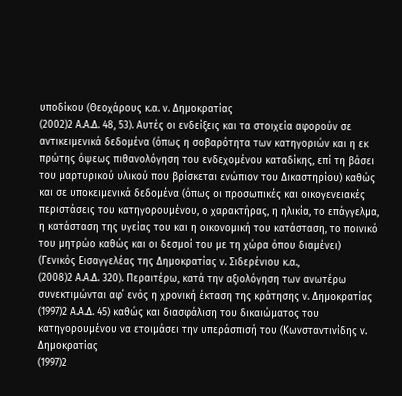υποδίκου (Θεοχάρους κ.α. ν. Δημοκρατίας
(2002)2 Α.Α.Δ. 48, 53). Αυτές οι ενδείξεις και τα στοιχεία αφορούν σε αντικειμενικά δεδομένα (όπως η σοβαρότητα των κατηγοριών και η εκ πρώτης όψεως πιθανολόγηση του ενδεχομένου καταδίκης, επί τη βάσει του μαρτυρικού υλικού που βρίσκεται ενώπιον του Δικαστηρίου) καθώς και σε υποκειμενικά δεδομένα (όπως οι προσωπικές και οικογενειακές περιστάσεις του κατηγορουμένου, ο χαρακτήρας, η ηλικία, το επάγγελμα, η κατάσταση της υγείας του και η οικονομική του κατάσταση, το ποινικό του μητρώο καθώς και οι δεσμοί του με τη χώρα όπου διαμένει) (Γενικός Εισαγγελέας της Δημοκρατίας ν. Σιδερένιου κ.α.,
(2008)2 Α.Α.Δ. 320). Περαιτέρω, κατά την αξιολόγηση των ανωτέρω συνεκτιμώνται αφ΄ ενός η χρονική έκταση της κράτησης ν. Δημοκρατίας
(1997)2 Α.Α.Δ. 45) καθώς και διασφάλιση του δικαιώματος του κατηγορουμένου να ετοιμάσει την υπεράσπισή του (Κωνσταντινίδης ν. Δημοκρατίας
(1997)2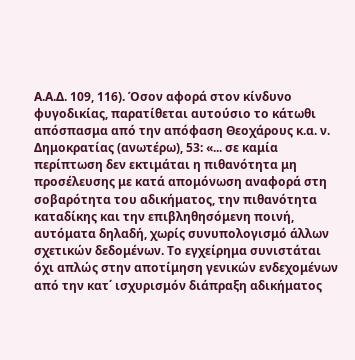Α.Α.Δ. 109, 116). Όσον αφορά στον κίνδυνο φυγοδικίας, παρατίθεται αυτούσιο το κάτωθι απόσπασμα από την απόφαση Θεοχάρους κ.α. ν. Δημοκρατίας (ανωτέρω), 53: «... σε καμία περίπτωση δεν εκτιμάται η πιθανότητα μη προσέλευσης με κατά απομόνωση αναφορά στη σοβαρότητα του αδικήματος, την πιθανότητα καταδίκης και την επιβληθησόμενη ποινή, αυτόματα δηλαδή, χωρίς συνυπολογισμό άλλων σχετικών δεδομένων. Το εγχείρημα συνιστάται όχι απλώς στην αποτίμηση γενικών ενδεχομένων από την κατ΄ ισχυρισμόν διάπραξη αδικήματος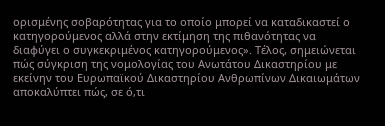ορισμένης σοβαρότητας για το οποίο μπορεί να καταδικαστεί ο κατηγορούμενος αλλά στην εκτίμηση της πιθανότητας να διαφύγει ο συγκεκριμένος κατηγορούμενος». Τέλος, σημειώνεται πώς σύγκριση της νομολογίας του Ανωτάτου Δικαστηρίου με εκείνην του Ευρωπαϊκού Δικαστηρίου Ανθρωπίνων Δικαιωμάτων αποκαλύπτει πώς, σε ό,τι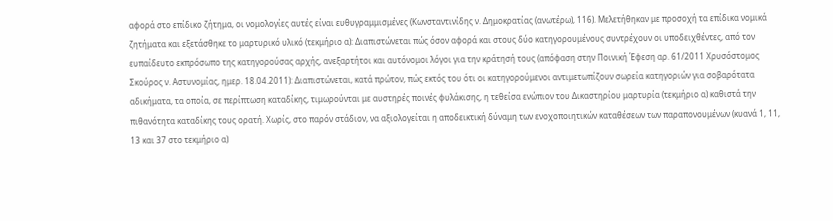αφορά στο επίδικο ζήτημα, οι νομολογίες αυτές είναι ευθυγραμμισμένες (Κωνσταντινίδης ν. Δημοκρατίας (ανωτέρω), 116). Μελετήθηκαν με προσοχή τα επίδικα νομικά ζητήματα και εξετάσθηκε το μαρτυρικό υλικό (τεκμήριο α): Διαπιστώνεται πώς όσον αφορά και στους δύο κατηγορουμένους συντρέχουν οι υποδειχθέντες, από τον ευπαίδευτο εκπρόσωπο της κατηγορούσας αρχής, ανεξαρτήτοι και αυτόνομοι λόγοι για την κράτησή τους (απόφαση στην Ποινική Έφεση αρ. 61/2011 Χρυσόστομος Σκούρος ν. Αστυνομίας, ημερ. 18.04.2011): Διαπιστώνεται, κατά πρώτον, πώς εκτός του ότι οι κατηγορούμενοι αντιμετωπίζουν σωρεία κατηγοριών για σοβαρότατα αδικήματα, τα οποία, σε περίπτωση καταδίκης, τιμωρούνται με αυστηρές ποινές φυλάκισης, η τεθείσα ενώπιον του Δικαστηρίου μαρτυρία (τεκμήριο α) καθιστά την πιθανότητα καταδίκης τους ορατή. Χωρίς, στο παρόν στάδιον, να αξιολογείται η αποδεικτική δύναμη των ενοχοποιητικών καταθέσεων των παραπονουμένων (κυανά 1, 11, 13 και 37 στο τεκμήριο α)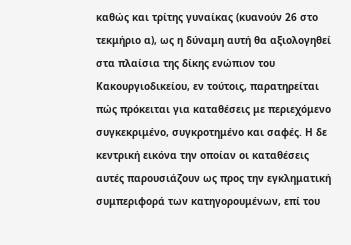καθώς και τρίτης γυναίκας (κυανούν 26 στο τεκμήριο α), ως η δύναμη αυτή θα αξιολογηθεί στα πλαίσια της δίκης ενώπιον του Κακουργιοδικείου, εν τούτοις, παρατηρείται πώς πρόκειται για καταθέσεις με περιεχόμενο συγκεκριμένο, συγκροτημένο και σαφές. Η δε κεντρική εικόνα την οποίαν οι καταθέσεις αυτές παρουσιάζουν ως προς την εγκληματική συμπεριφορά των κατηγορουμένων, επί του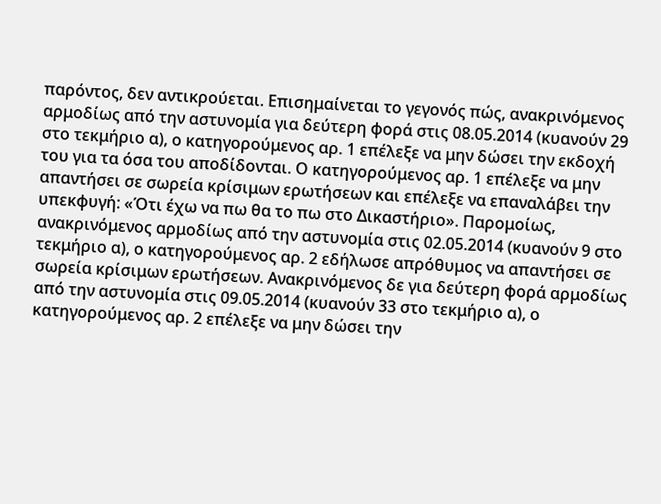παρόντος, δεν αντικρούεται. Επισημαίνεται το γεγονός πώς, ανακρινόμενος αρμοδίως από την αστυνομία για δεύτερη φορά στις 08.05.2014 (κυανούν 29 στο τεκμήριο α), ο κατηγορούμενος αρ. 1 επέλεξε να μην δώσει την εκδοχή του για τα όσα του αποδίδονται. Ο κατηγορούμενος αρ. 1 επέλεξε να μην απαντήσει σε σωρεία κρίσιμων ερωτήσεων και επέλεξε να επαναλάβει την υπεκφυγή: «Ότι έχω να πω θα το πω στο Δικαστήριο». Παρομοίως, ανακρινόμενος αρμοδίως από την αστυνομία στις 02.05.2014 (κυανούν 9 στο τεκμήριο α), ο κατηγορούμενος αρ. 2 εδήλωσε απρόθυμος να απαντήσει σε σωρεία κρίσιμων ερωτήσεων. Ανακρινόμενος δε για δεύτερη φορά αρμοδίως από την αστυνομία στις 09.05.2014 (κυανούν 33 στο τεκμήριο α), ο κατηγορούμενος αρ. 2 επέλεξε να μην δώσει την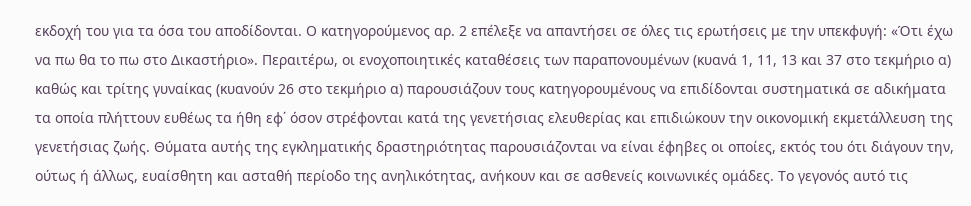εκδοχή του για τα όσα του αποδίδονται. Ο κατηγορούμενος αρ. 2 επέλεξε να απαντήσει σε όλες τις ερωτήσεις με την υπεκφυγή: «Ότι έχω να πω θα το πω στο Δικαστήριο». Περαιτέρω, οι ενοχοποιητικές καταθέσεις των παραπονουμένων (κυανά 1, 11, 13 και 37 στο τεκμήριο α) καθώς και τρίτης γυναίκας (κυανούν 26 στο τεκμήριο α) παρουσιάζουν τους κατηγορουμένους να επιδίδονται συστηματικά σε αδικήματα τα οποία πλήττουν ευθέως τα ήθη εφ΄ όσον στρέφονται κατά της γενετήσιας ελευθερίας και επιδιώκουν την οικονομική εκμετάλλευση της γενετήσιας ζωής. Θύματα αυτής της εγκληματικής δραστηριότητας παρουσιάζονται να είναι έφηβες οι οποίες, εκτός του ότι διάγουν την, ούτως ή άλλως, ευαίσθητη και ασταθή περίοδο της ανηλικότητας, ανήκουν και σε ασθενείς κοινωνικές ομάδες. Το γεγονός αυτό τις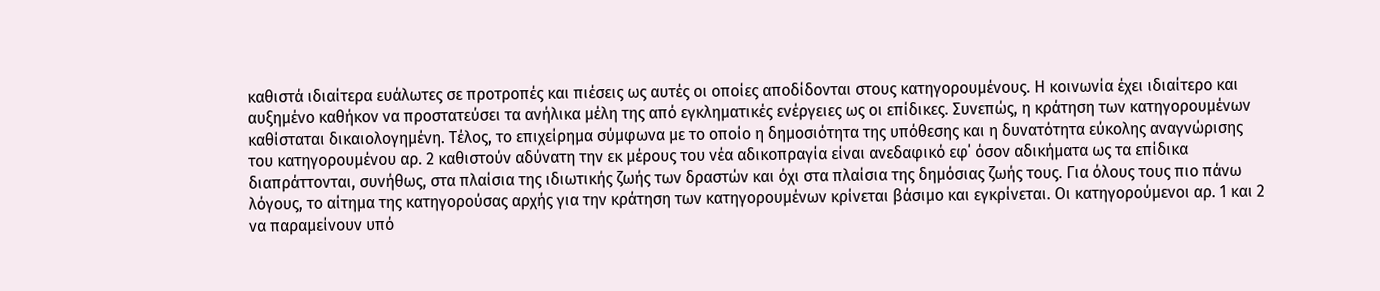καθιστά ιδιαίτερα ευάλωτες σε προτροπές και πιέσεις ως αυτές οι οποίες αποδίδονται στους κατηγορουμένους. Η κοινωνία έχει ιδιαίτερο και αυξημένο καθήκον να προστατεύσει τα ανήλικα μέλη της από εγκληματικές ενέργειες ως οι επίδικες. Συνεπώς, η κράτηση των κατηγορουμένων καθίσταται δικαιολογημένη. Τέλος, το επιχείρημα σύμφωνα με το οποίο η δημοσιότητα της υπόθεσης και η δυνατότητα εύκολης αναγνώρισης του κατηγορουμένου αρ. 2 καθιστούν αδύνατη την εκ μέρους του νέα αδικοπραγία είναι ανεδαφικό εφ΄ όσον αδικήματα ως τα επίδικα διαπράττονται, συνήθως, στα πλαίσια της ιδιωτικής ζωής των δραστών και όχι στα πλαίσια της δημόσιας ζωής τους. Για όλους τους πιο πάνω λόγους, το αίτημα της κατηγορούσας αρχής για την κράτηση των κατηγορουμένων κρίνεται βάσιμο και εγκρίνεται. Οι κατηγορούμενοι αρ. 1 και 2 να παραμείνουν υπό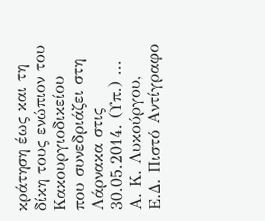κράτηση έως και τη δίκη τους ενώπιον του Κακουργιοδικείου που συνεδριάζει στη Λάρνακα στις 30.05.2014. (Υπ.) ... Α. Κ. Λυκούργου, Ε.Δ. Πιστό Αντίγραφο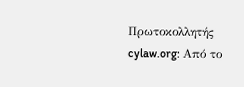Πρωτοκολλητής cylaw.org: Από το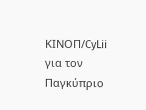ΚΙΝOΠ/CyLii για τον Παγκύπριο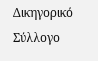Δικηγορικό Σύλλογο